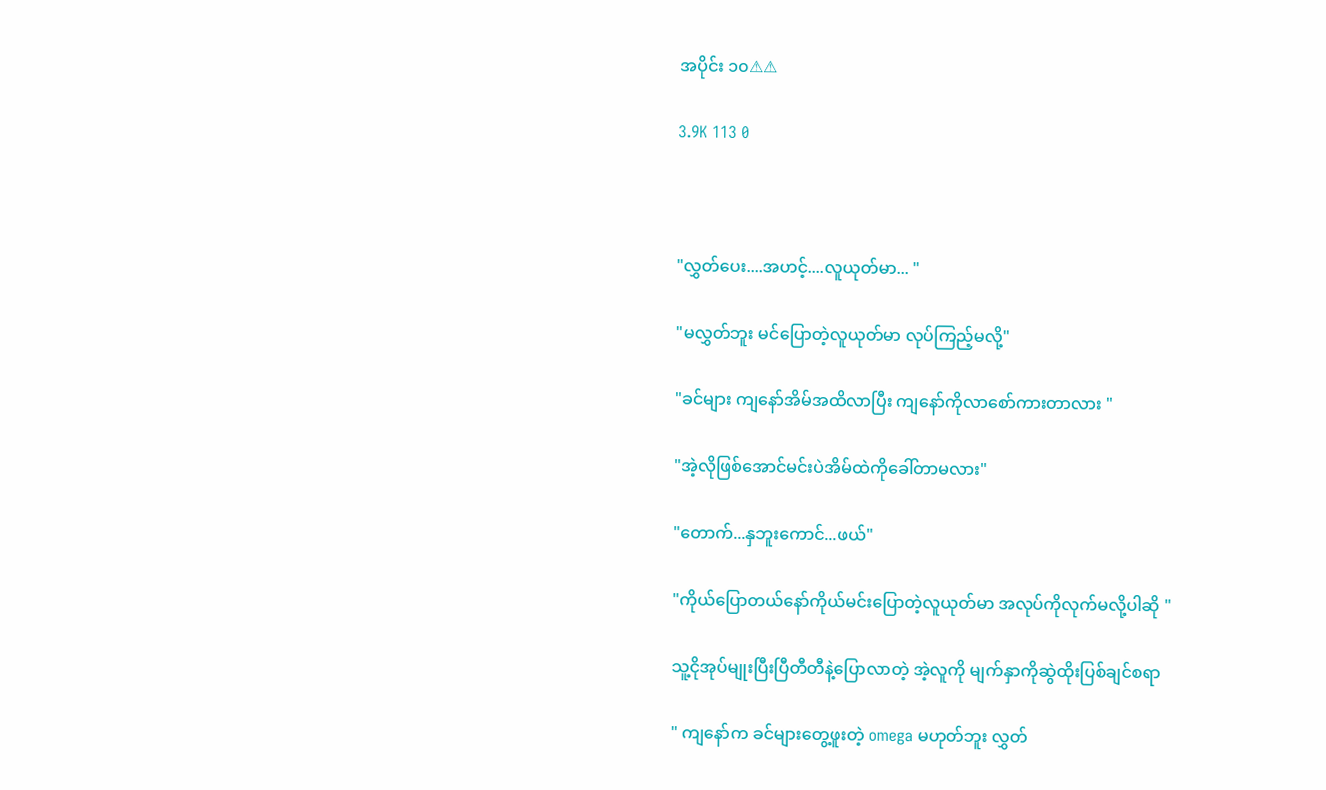အပိုင်း ၁၀⚠⚠

3.9K 113 0



"လွှတ်ပေး....အဟင့်....လူယုတ်မာ... "

"မလွှတ်ဘူး မင်ပြောတဲ့လူယုတ်မာ လုပ်ကြည့်မလို့"

"ခင်များ ကျနော်အိမ်အထိလာပြီး ကျနော်ကိုလာစော်ကားတာလား "

"အဲ့လိုဖြစ်အောင်မင်းပဲအိမ်ထဲကိုခေါ်တာမလား"

"တောက်...နှဘူးကောင်...ဖယ်"

"ကိုယ်ပြောတယ်နော်ကိုယ်မင်းပြောတဲ့လူယုတ်မာ အလုပ်ကိုလုက်မလို့ပါဆို "

သူ့ငိုအုပ်မျုးပြီးပြီတီတီနဲ့ပြောလာတဲ့ အဲ့လူကို မျက်နှာကိုဆွဲထိုးပြစ်ချင်စရာ

" ကျနော်က ခင်များတွေ့ဖူးတဲ့ omega မဟုတ်ဘူး လွှတ်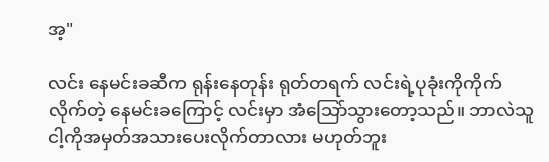အ့"

လင်း နေမင်းခဆီက ရုန်းနေတုန်း ရုတ်တရက် လင်းရဲ့ပုခုံးကိုကိုက်လိုက်တဲ့ နေမင်းခကြောင့် လင်းမှာ အံသြော်သွားတော့သည်။ ဘာလဲသူငါ့ကိုအမှတ်အသားပေးလိုက်တာလား မဟုတ်ဘူး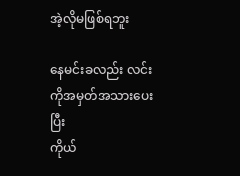အဲ့လိုမဖြစ်ရဘူး

နေမင်းခလည်း လင်းကိုအမှတ်အသားပေးပြီး
ကိုယ်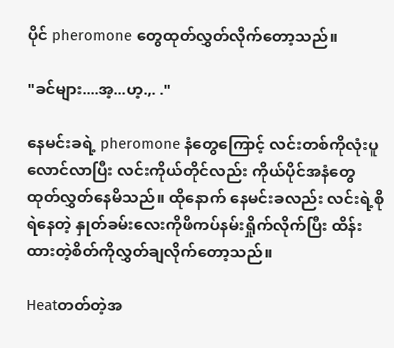ပိုင် pheromone တွေထုတ်လွှတ်လိုက်တော့သည်။

"ခင်များ....အ့...ဟ့.,. ."

နေမင်းခရဲ့ pheromone နံတွေကြောင့် လင်းတစ်ကိုလုံးပူလောင်လာပြီး လင်းကိုယ်တိုင်လည်း ကိုယ်ပိုင်အနံတွေထုတ်လွှတ်နေမိသည်။ ထိုနောက် နေမင်းခလည်း လင်းရဲ့စိုရဲနေတဲ့ နှုတ်ခမ်းလေးကိုဖိကပ်နမ်းရှိုက်လိုက်ပြီး ထိန်းထားတဲ့စိတ်ကိုလွှတ်ချလိုက်တော့သည်။

Heatတတ်တဲ့အ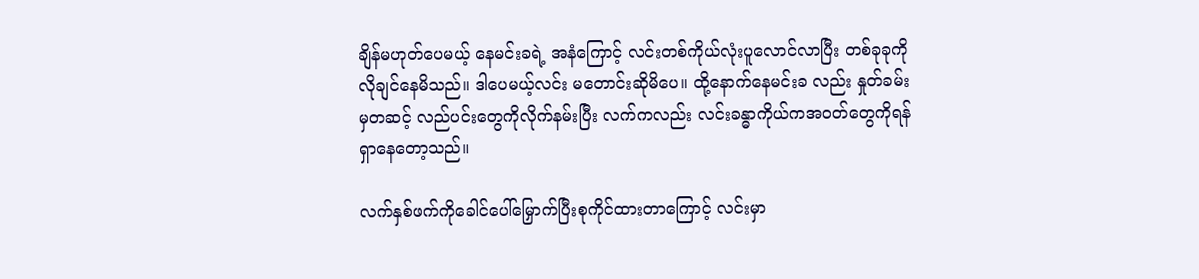ချိန်မဟုတ်ပေမယ့် နေမင်းခရဲ့ အနံကြောင့် လင်းတစ်ကိုယ်လုံးပူလောင်လာပြီး တစ်ခုခုကိုလိုချင်နေမိသည်။ ဒါပေမယ့်လင်း မတောင်းဆိုမိပေ။ ထို့နောက်နေမင်းခ လည်း နှုတ်ခမ်းမှတဆင့် လည်ပင်းတွေကိုလိုက်နမ်းပြီး လက်ကလည်း လင်းခန္ဓာကိုယ်ကအဝတ်တွေကိုရန်ရှာနေတော့သည်။

လက်နှစ်ဖက်ကိုခေါင်ပေါ်မြှောက်ပြီးစုကိုင်ထားတာကြောင့် လင်းမှာ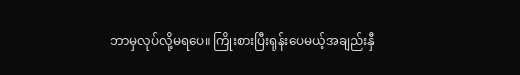ဘာမှလုပ်လို့မရပေ။ ကြိုးစားပြီးရုန်းပေမယ့်အချည်းနှီ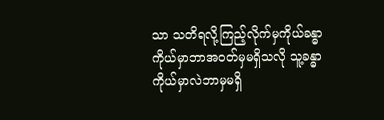သာ သတိရလို့ကြည့်လိုက်မှကိုယ်ခန္ဓာကိုယ်မှာဘာအဝတ်မှမရှိသလို သူ့ခန္ဓာကိုယ်မှာလဲဘာမှမရှိ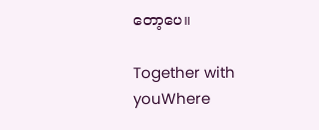တော့ပေ။

Together with youWhere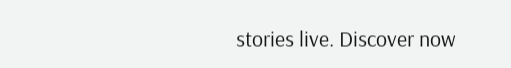stories live. Discover now